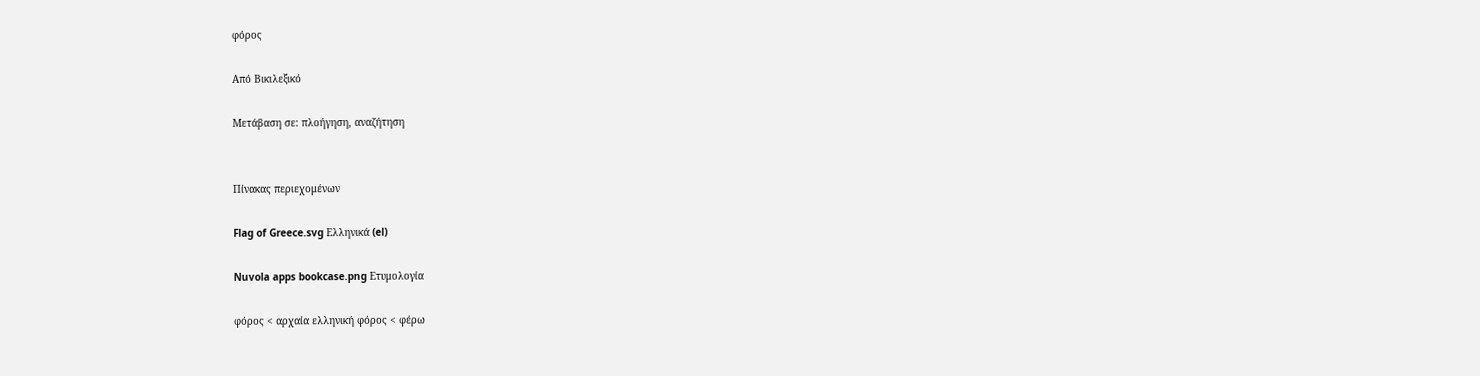φόρος

Από Βικιλεξικό

Μετάβαση σε: πλοήγηση, αναζήτηση


Πίνακας περιεχομένων

Flag of Greece.svg Ελληνικά (el)

Nuvola apps bookcase.png Ετυμολογία

φόρος < αρχαία ελληνική φόρος < φέρω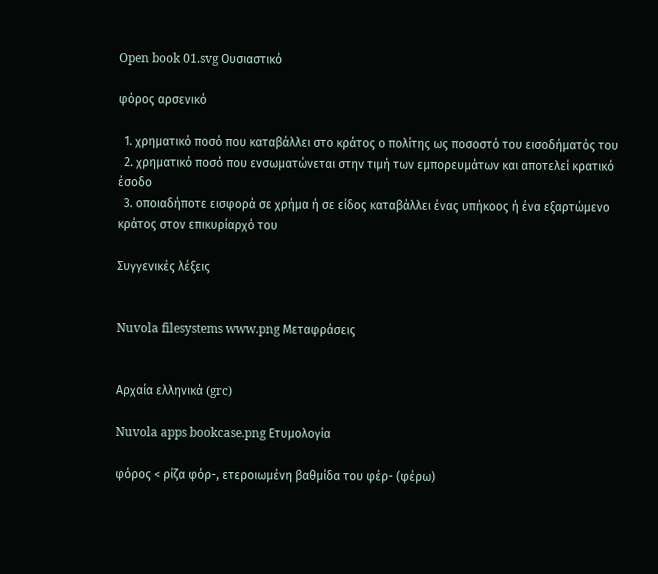Open book 01.svg Ουσιαστικό

φόρος αρσενικό

  1. χρηματικό ποσό που καταβάλλει στο κράτος ο πολίτης ως ποσοστό του εισοδήματός του
  2. χρηματικό ποσό που ενσωματώνεται στην τιμή των εμπορευμάτων και αποτελεί κρατικό έσοδο
  3. οποιαδήποτε εισφορά σε χρήμα ή σε είδος καταβάλλει ένας υπήκοος ή ένα εξαρτώμενο κράτος στον επικυρίαρχό του

Συγγενικές λέξεις


Nuvola filesystems www.png Μεταφράσεις


Αρχαία ελληνικά (grc)

Nuvola apps bookcase.png Ετυμολογία

φόρος < ρίζα φόρ-, ετεροιωμένη βαθμίδα του φέρ- (φέρω)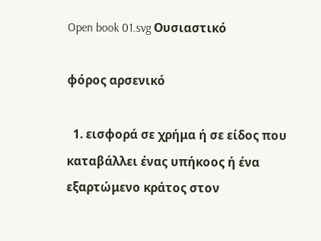Open book 01.svg Ουσιαστικό

φόρος αρσενικό

  1. εισφορά σε χρήμα ή σε είδος που καταβάλλει ένας υπήκοος ή ένα εξαρτώμενο κράτος στον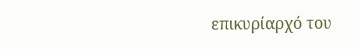επικυρίαρχό του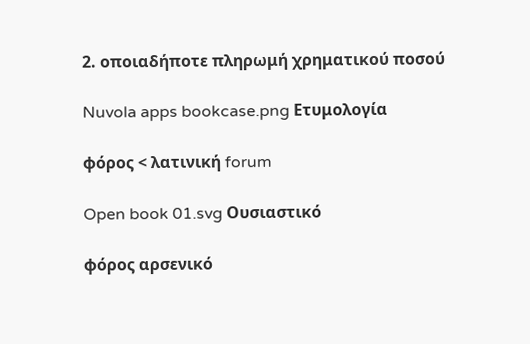2. οποιαδήποτε πληρωμή χρηματικού ποσού

Nuvola apps bookcase.png Ετυμολογία

φόρος < λατινική forum

Open book 01.svg Ουσιαστικό

φόρος αρσενικό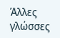Άλλες γλώσσες